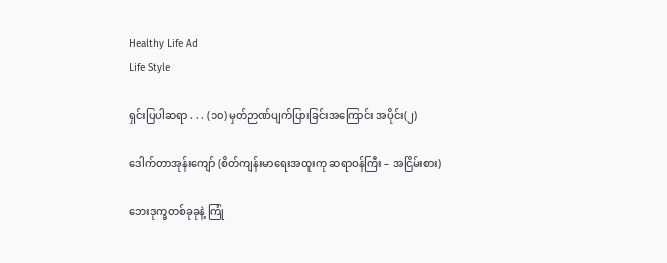Healthy Life Ad
Life Style

ရှင်းပြပါဆရာ . . . (၁၀) မှတ်ဉာဏ်ပျက်ပြားခြင်းအကြောင်း အပိုင်း(၂)

ဒေါက်တာအုန်းကျော် (စိတ်ကျန်းမာရေးအထူးကု ဆရာဝန်ကြီး – အငြိမ်းစား)

ဘေးဒုက္ခတစ်ခုခုနဲ့ ကြုံ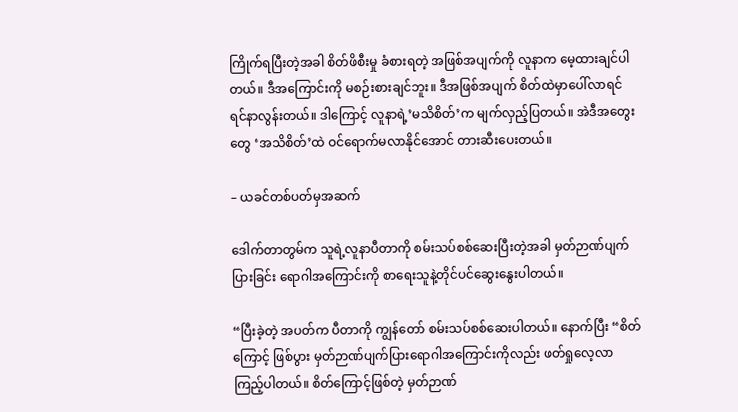ကြိုက်ရပြီးတဲ့အခါ စိတ်ဖိစီးမှု ခံစားရတဲ့ အဖြစ်အပျက်ကို လူနာက မေ့ထားချင်ပါတယ်။ ဒီအကြောင်းကို မစဉ်းစားချင်ဘူး။ ဒီအဖြစ်အပျက် စိတ်ထဲမှာပေါ်လာရင် ရင်နာလွန်းတယ်။ ဒါကြောင့် လူနာရဲ့’မသိစိတ်’က မျက်လှည့်ပြတယ်။ အဲဒီအတွေးတွေ ‘အသိစိတ်’ထဲ ဝင်ရောက်မလာနိုင်အောင် တားဆီးပေးတယ်။

– ယခင်တစ်ပတ်မှအဆက်

ဒေါက်တာတွမ်က သူရဲ့လူနာပီတာကို စမ်းသပ်စစ်ဆေးပြီးတဲ့အခါ မှတ်ဉာဏ်ပျက်ပြားခြင်း ရောဂါအကြောင်းကို စာရေးသူနဲ့တိုင်ပင်ဆွေးနွေးပါတယ်။

“ပြီးခဲ့တဲ့ အပတ်က ပီတာကို ကျွန်တော် စမ်းသပ်စစ်ဆေးပါတယ်။ နောက်ပြီး “စိတ်ကြောင့် ဖြစ်ပွား မှတ်ဉာဏ်ပျက်ပြားရောဂါအကြောင်းကိုလည်း ဖတ်ရှုလေ့လာကြည့်ပါတယ်။ စိတ်ကြောင့်ဖြစ်တဲ့ မှတ်ဉာဏ်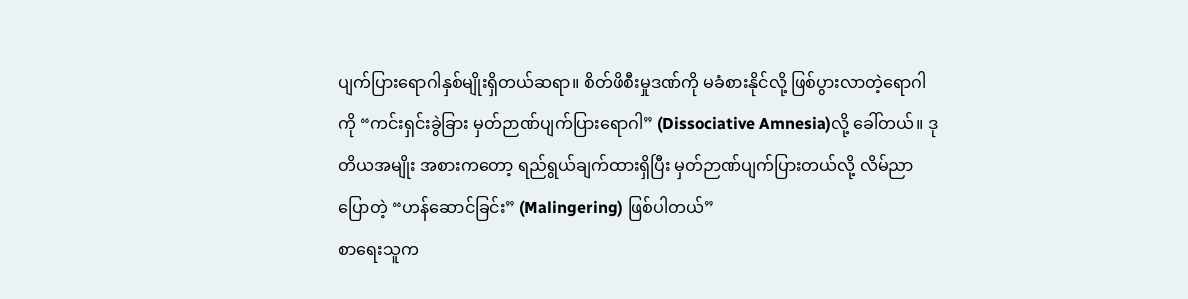ပျက်ပြားရောဂါနှစ်မျိုးရှိတယ်ဆရာ။ စိတ်ဖိစီးမှုဒဏ်ကို မခံစားနိုင်လို့ ဖြစ်ပွားလာတဲ့ရောဂါကို “ကင်းရှင်းခွဲခြား မှတ်ဉာဏ်ပျက်ပြားရောဂါ” (Dissociative Amnesia)လို့ ခေါ်တယ်။ ဒုတိယအမျိုး အစားကတော့ ရည်ရွယ်ချက်ထားရှိပြီး မှတ်ဉာဏ်ပျက်ပြားတယ်လို့ လိမ်ညာပြောတဲ့ “ဟန်ဆောင်ခြင်း” (Malingering) ဖြစ်ပါတယ်”
စာရေးသူက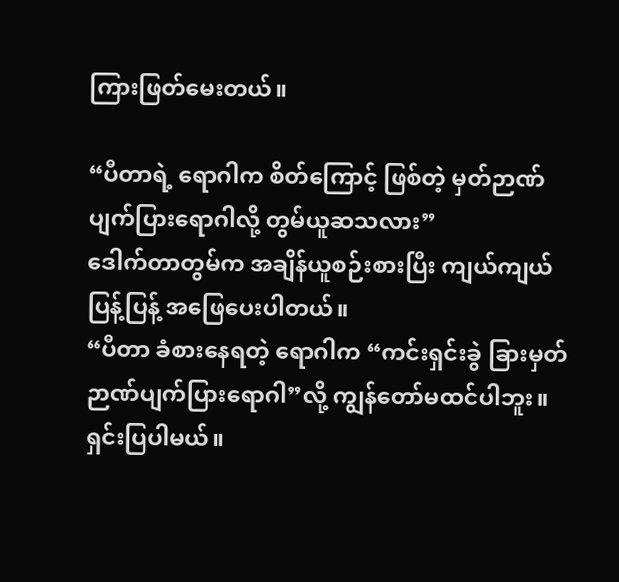ကြားဖြတ်မေးတယ်။

“ပီတာရဲ့ ရောဂါက စိတ်ကြောင့် ဖြစ်တဲ့ မှတ်ဉာဏ်ပျက်ပြားရောဂါလို့ တွမ်ယူဆသလား”
ဒေါက်တာတွမ်က အချိန်ယူစဉ်းစားပြီး ကျယ်ကျယ်ပြန့်ပြန့် အဖြေပေးပါတယ်။
“ပီတာ ခံစားနေရတဲ့ ရောဂါက “ကင်းရှင်းခွဲ ခြားမှတ်ဉာဏ်ပျက်ပြားရောဂါ”လို့ ကျွန်တော်မထင်ပါဘူး။ ရှင်းပြပါမယ်။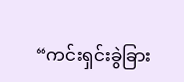“ကင်းရှင်းခွဲခြား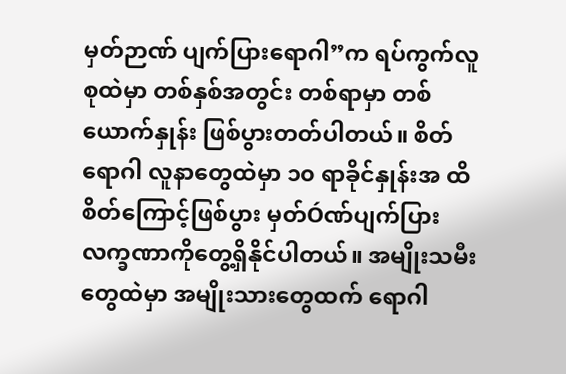မှတ်ဉာဏ် ပျက်ပြားရောဂါ”က ရပ်ကွက်လူစုထဲမှာ တစ်နှစ်အတွင်း တစ်ရာမှာ တစ်ယောက်နှုန်း ဖြစ်ပွားတတ်ပါတယ်။ စိတ်ရောဂါ လူနာတွေထဲမှာ ၁၀ ရာခိုင်နှုန်းအ ထိ စိတ်ကြောင့်ဖြစ်ပွား မှတ်Óဏ်ပျက်ပြား လက္ခဏာကိုတွေ့ရှိနိုင်ပါတယ်။ အမျိုးသမီးတွေထဲမှာ အမျိုးသားတွေထက် ရောဂါ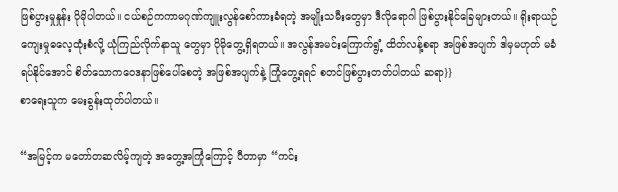ဖြစ်ပွားမှုနှုန်း ပိုမိုပါတယ်။ ငယ်စဉ်ကကာမဂုဏ်ကျူးလွန်စော်ကားခံရတဲ့ အမျိုးသမီးတွေမှာ ဒီလိုရောဂါ ဖြစ်ပွားနိုင်ခြေများတယ်။ ရိုးရာယဉ်ကျေးမှုဓလေ့ထုံးစံလို့ ယုံကြည်လိုက်နာသူ တွေမှာ ပိုမိုတွေ့ရှိရတယ်။ အလွန်အမင်းကြောက်ရွံ့ ထိတ်လန့်စရာ အဖြစ်အပျက် ဒါမှမဟုတ် မခံရပ်နိုင်အောင် စိတ်သောကဝေဒနာဖြစ်ပေါ်စေတဲ့ အဖြစ်အပျက်နဲ့ ကြုံတွေ့ရရင် စတင်ဖြစ်ပွားတတ်ပါတယ် ဆရာ}}
စာရေးသူက မေးခွန်းထုတ်ပါတယ်။

“အမြင့်က မတော်တဆလိမ့်ကျတဲ့ အတွေ့အကြုံကြောင့် ပီတာမှာ “ကင်း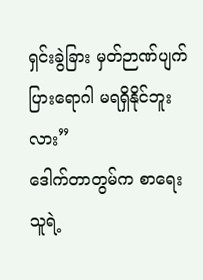ရှင်းခွဲခြား မှတ်ဉာဏ်ပျက်ပြားရောဂါ မရရှိနိုင်ဘူးလား”
ဒေါက်တာတွမ်က စာရေးသူရဲ့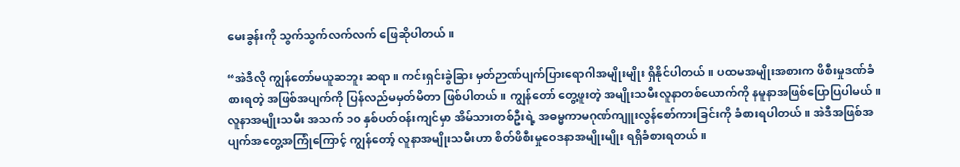မေးခွန်းကို သွက်သွက်လက်လက် ဖြေဆိုပါတယ်။

“အဲဒီလို ကျွန်တော်မယူဆဘူး ဆရာ။ ကင်းရှင်းခွဲခြား မှတ်ဉာဏ်ပျက်ပြားရောဂါအမျိုးမျိုး ရှိနိုင်ပါတယ်။ ပထမအမျိုးအစားက ဖိစီးမှုဒဏ်ခံစားရတဲ့ အဖြစ်အပျက်ကို ပြန်လည်မမှတ်မိတာ ဖြစ်ပါတယ်။ ကျွန်တော် တွေ့ဖူးတဲ့ အမျိုးသမီးလူနာတစ်ယောက်ကို နမူနာအဖြစ်ပြောပြပါမယ်။ လူနာအမျိုးသမီး အသက် ၁၀ နှစ်ပတ်ဝန်းကျင်မှာ အိမ်သားတစ်ဦးရဲ့ အဓမ္မကာမဂုဏ်ကျူးလွန်စော်ကားခြင်းကို ခံစားရပါတယ်။ အဲဒီအဖြစ်အပျက်အတွေ့အကြုံကြောင့် ကျွန်တော့် လူနာအမျိုးသမီးဟာ စိတ်ဖိစီးမှုဝေဒနာအမျိုးမျိုး ရရှိခံစားရတယ်။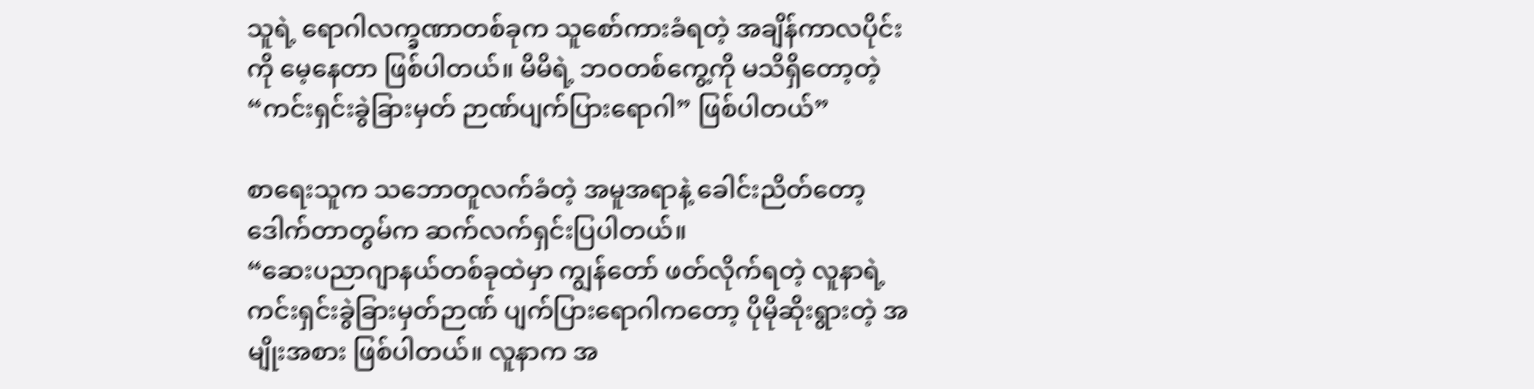သူရဲ့ ရောဂါလက္ခဏာတစ်ခုက သူစော်ကားခံရတဲ့ အချိန်ကာလပိုင်းကို မေ့နေတာ ဖြစ်ပါတယ်။ မိမိရဲ့ ဘဝတစ်ကွေ့ကို မသိရှိတော့တဲ့ “ကင်းရှင်းခွဲခြားမှတ် ဉာဏ်ပျက်ပြားရောဂါ” ဖြစ်ပါတယ်”

စာရေးသူက သဘောတူလက်ခံတဲ့ အမူအရာနဲ့ ခေါင်းညိတ်တော့ ဒေါက်တာတွမ်က ဆက်လက်ရှင်းပြပါတယ်။
“ဆေးပညာဂျာနယ်တစ်ခုထဲမှာ ကျွန်တော် ဖတ်လိုက်ရတဲ့ လူနာရဲ့ ကင်းရှင်းခွဲခြားမှတ်ဉာဏ် ပျက်ပြားရောဂါကတော့ ပိုမိုဆိုးရွားတဲ့ အမျိုးအစား ဖြစ်ပါတယ်။ လူနာက အ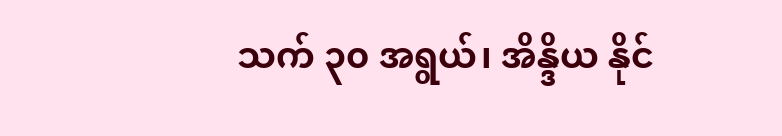သက် ၃၀ အရွယ်၊ အိန္ဒိယ နိုင်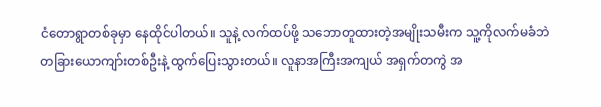ငံတောရွာတစ်ခုမှာ နေထိုင်ပါတယ်။ သူနဲ့ လက်ထပ်ဖို့ သဘောတူထားတဲ့အမျိုးသမီးက သူ့ကိုလက်မခံဘဲ တခြားယောကျာ်းတစ်ဦးနဲ့ ထွက်ပြေးသွားတယ်။ လူနာအကြီးအကျယ် အရှက်တကွဲ အ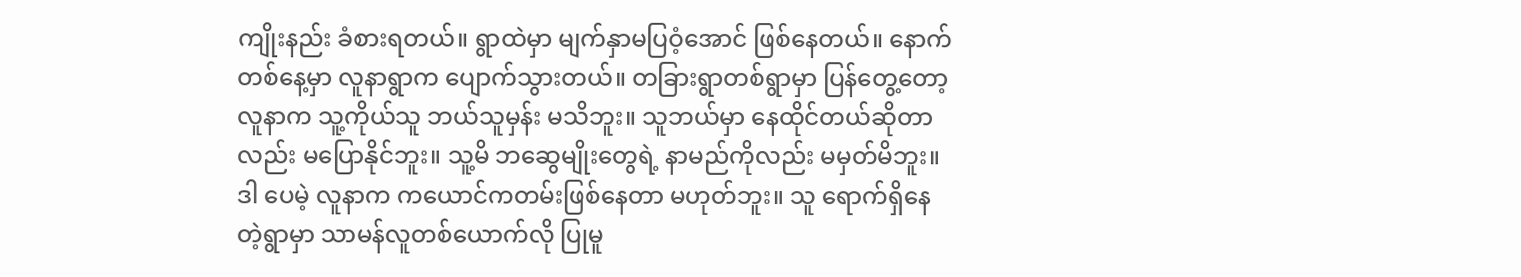ကျိုးနည်း ခံစားရတယ်။ ရွာထဲမှာ မျက်နှာမပြဝံ့အောင် ဖြစ်နေတယ်။ နောက်တစ်နေ့မှာ လူနာရွာက ပျောက်သွားတယ်။ တခြားရွာတစ်ရွာမှာ ပြန်တွေ့တော့ လူနာက သူ့ကိုယ်သူ ဘယ်သူမှန်း မသိဘူး။ သူဘယ်မှာ နေထိုင်တယ်ဆိုတာလည်း မပြောနိုင်ဘူး။ သူ့မိ ဘဆွေမျိုးတွေရဲ့ နာမည်ကိုလည်း မမှတ်မိဘူး။ ဒါ ပေမဲ့ လူနာက ကယောင်ကတမ်းဖြစ်နေတာ မဟုတ်ဘူး။ သူ ရောက်ရှိနေတဲ့ရွာမှာ သာမန်လူတစ်ယောက်လို ပြုမူ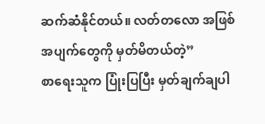ဆက်ဆံနိုင်တယ်။ လတ်တလော အဖြစ်အပျက်တွေကို မှတ်မိတယ်တဲ့”
စာရေးသူက ပြုံးပြပြီး မှတ်ချက်ချပါ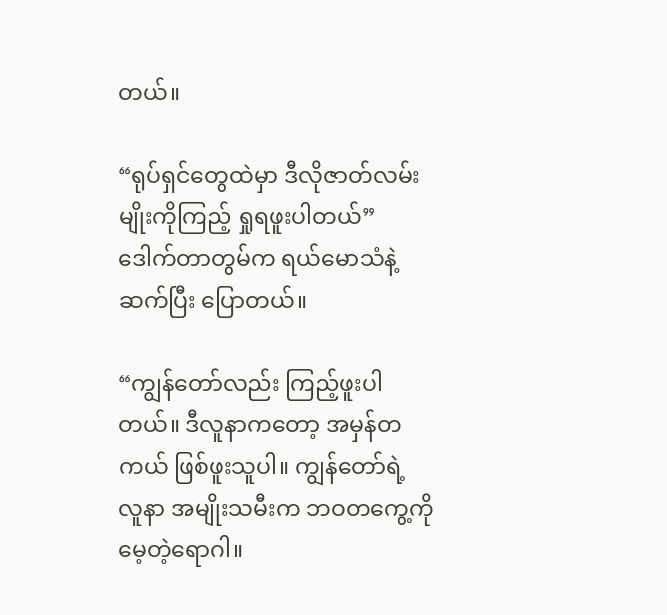တယ်။

“ရုပ်ရှင်တွေထဲမှာ ဒီလိုဇာတ်လမ်းမျိုးကိုကြည့် ရှုရဖူးပါတယ်”
ဒေါက်တာတွမ်က ရယ်မောသံနဲ့ ဆက်ပြီး ပြောတယ်။

“ကျွန်တော်လည်း ကြည့်ဖူးပါတယ်။ ဒီလူနာကတော့ အမှန်တကယ် ဖြစ်ဖူးသူပါ။ ကျွန်တော်ရဲ့ လူနာ အမျိုးသမီးက ဘဝတကွေ့ကို မေ့တဲ့ရောဂါ။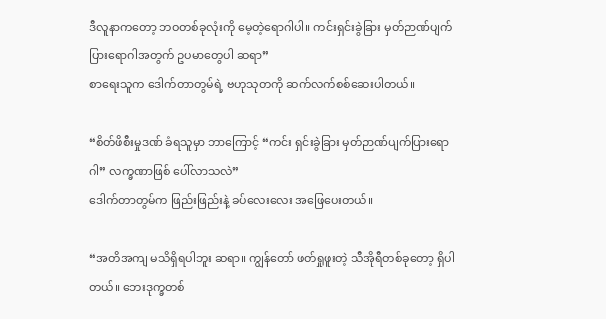ဒီလူနာကတော့ ဘဝတစ်ခုလုံးကို မေ့တဲ့ရောဂါပါ။ ကင်းရှင်းခွဲခြား မှတ်ဉာဏ်ပျက်ပြားရောဂါအတွက် ဥပမာတွေပါ ဆရာ”
စာရေးသူက ဒေါက်တာတွမ်ရဲ့ ဗဟုသုတကို ဆက်လက်စစ်ဆေးပါတယ်။

“စိတ်ဖိစီးမှုဒဏ် ခံရသူမှာ ဘာကြောင့် “ကင်း ရှင်းခွဲခြား မှတ်ဉာဏ်ပျက်ပြားရောဂါ” လက္ခဏာဖြစ် ပေါ်လာသလဲ”
ဒေါက်တာတွမ်က ဖြည်းဖြည်းနဲ့ ခပ်လေးလေး အဖြေပေးတယ်။

“အတိအကျ မသိရှိရပါဘူး ဆရာ။ ကျွန်တော် ဖတ်ရှုဖူးတဲ့ သီအိုရီတစ်ခုတော့ ရှိပါတယ်။ ဘေးဒုက္ခတစ်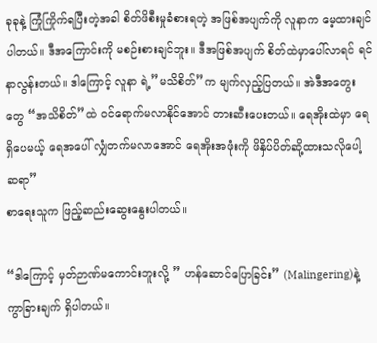ခုခုနဲ့ ကြုံကြိုက်ရပြီးတဲ့အခါ စိတ်ဖိစီးမှုခံစားရတဲ့ အဖြစ်အပျက်ကို လူနာက မေ့ထားချင်ပါတယ်။ ဒီအကြောင်းကို မစဉ်းစားချင်ဘူး။ ဒီအဖြစ်အပျက် စိတ်ထဲမှာပေါ်လာရင် ရင်နာလွန်းတယ်။ ဒါကြောင့် လူနာ ရဲ့”မသိစိတ်”က မျက်လှည့်ပြတယ်။ အဲဒီအတွေးတွေ “အသိစိတ်”ထဲ ဝင်ရောက်မလာနိုင်အောင် တားဆီးပေးတယ်။ ရေအိုးထဲမှာ ရေရှိပေမယ့် ရေအပေါ် လျှံတက်မလာအောင် ရေအိုးအဖုံးကို ဖိနှိပ်ပိတ်ဆို့ထားသလိုပေါ့ ဆရာ”
စာရေးသူက ဖြည့်ဆည်းဆွေးနွေးပါတယ်။

“ဒါကြောင့် မှတ်ဉာဏ်မကောင်းဘူးလို့ ” ဟန်ဆောင်ပြောခြင်း” (Malingering)နဲ့ ကွာခြားချက် ရှိပါတယ်။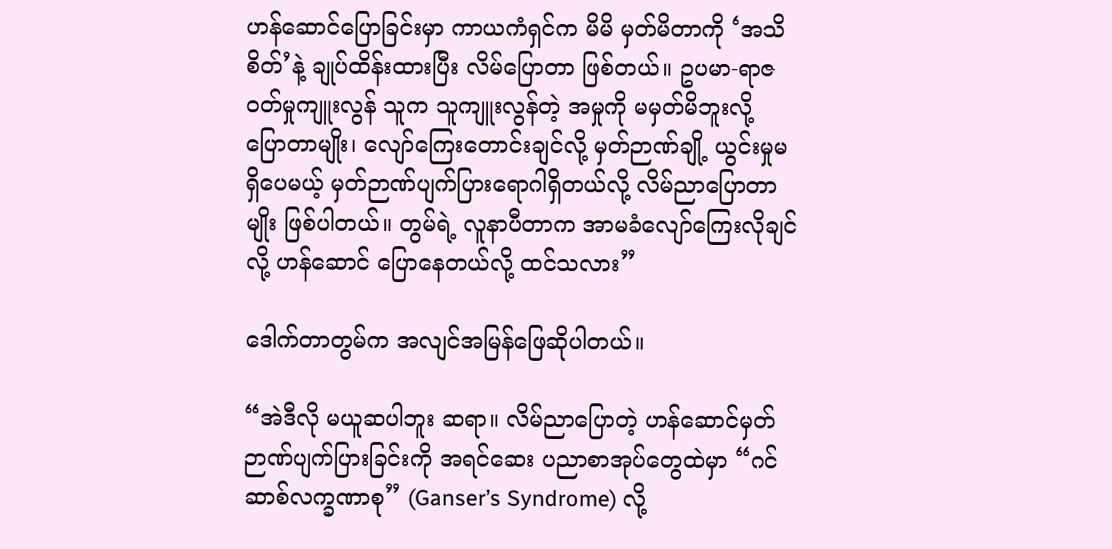ဟန်ဆောင်ပြောခြင်းမှာ ကာယကံရှင်က မိမိ မှတ်မိတာကို ‘အသိစိတ်’နဲ့ ချုပ်ထိန်းထားပြီး လိမ်ပြောတာ ဖြစ်တယ်။ ဥပမာ-ရာဇဝတ်မှုကျူးလွန် သူက သူကျူးလွန်တဲ့ အမှုကို မမှတ်မိဘူးလို့ ပြောတာမျိုး၊ လျော်ကြေးတောင်းချင်လို့ မှတ်ဉာဏ်ချို့ ယွင်းမှုမရှိပေမယ့် မှတ်ဉာဏ်ပျက်ပြားရောဂါရှိတယ်လို့ လိမ်ညာပြောတာမျိုး ဖြစ်ပါတယ်။ တွမ်ရဲ့ လူနာပီတာက အာမခံလျော်ကြေးလိုချင်လို့ ဟန်ဆောင် ပြောနေတယ်လို့ ထင်သလား”

ဒေါက်တာတွမ်က အလျင်အမြန်ဖြေဆိုပါတယ်။

“အဲဒီလို မယူဆပါဘူး ဆရာ။ လိမ်ညာပြောတဲ့ ဟန်ဆောင်မှတ်ဉာဏ်ပျက်ပြားခြင်းကို အရင်ဆေး ပညာစာအုပ်တွေထဲမှာ “ဂင်ဆာစ်လက္ခဏာစု” (Ganser’s Syndrome) လို့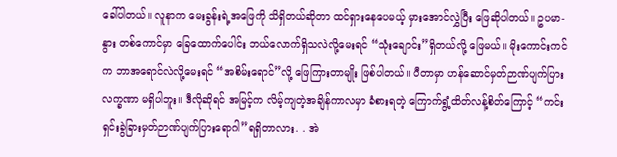ခေါ်ပါတယ်။ လူနာက မေးခွန်းရဲ့အဖြေကို သိရှိတယ်ဆိုတာ ထင်ရှားနေပေမယ့် မှားအောင်လွှဲပြီး ဖြေဆိုပါတယ်။ ဥပမာ-နွား တစ်ကောင်မှာ ခြေထောက်ပေါင်း ဘယ်လောက်ရှိသလဲလို့မေးရင် “သုံးချောင်း”ရှိတယ်လို့ ဖြေမယ်။ မိုးကောင်းကင်က ဘာအရောင်လဲလို့မေးရင် “အစိမ်းရောင်”လို့ ဖြေကြားတာမျိုး ဖြစ်ပါတယ်။ ပီတာမှာ ဟန်ဆောင်မှတ်ဉာဏ်ပျက်ပြားလက္ခဏာ မရှိပါဘူး။ ဒီလိုဆိုရင် အမြင့်က လိမ့်ကျတဲ့အချိန်ကာလမှာ ခံစားရတဲ့ ကြောက်ရွံ့ထိတ်လန့်စိတ်ကြောင့် “ကင်းရှင်းခွဲခြားမှတ်ဉာဏ်ပျက်ပြားရောဂါ”ရရှိတာလား. . အဲ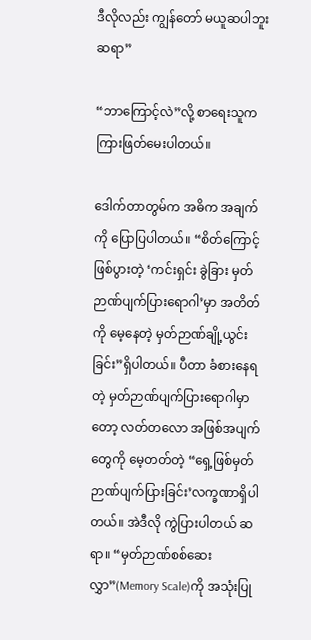ဒီလိုလည်း ကျွန်တော် မယူဆပါဘူး ဆရာ”

“ဘာကြောင့်လဲ”လို့ စာရေးသူက ကြားဖြတ်မေးပါတယ်။

ဒေါက်တာတွမ်က အဓိက အချက်ကို ပြောပြပါတယ်။ “စိတ်ကြောင့် ဖြစ်ပွားတဲ့ ‘ကင်းရှင်း ခွဲခြား မှတ်ဉာဏ်ပျက်ပြားရောဂါ’မှာ အတိတ်ကို မေ့နေတဲ့ မှတ်ဉာဏ်ချို့ယွင်းခြင်း”ရှိပါတယ်။ ပီတာ ခံစားနေရတဲ့ မှတ်ဉာဏ်ပျက်ပြားရောဂါမှာတော့ လတ်တလော အဖြစ်အပျက်တွေကို မေ့တတ်တဲ့ “ရှေ့ဖြစ်မှတ် ဉာဏ်ပျက်ပြားခြင်း’လက္ခဏာရှိပါတယ်။ အဲဒီလို ကွဲပြားပါတယ် ဆရာ။ “မှတ်ဉာဏ်စစ်ဆေးလွှာ”(Memory Scale)ကို အသုံးပြု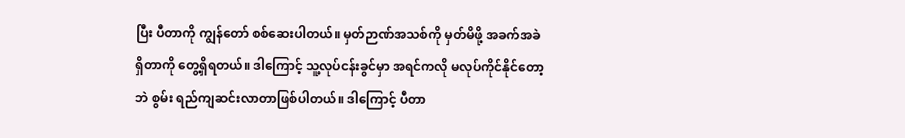ပြီး ပီတာကို ကျွန်တော် စစ်ဆေးပါတယ်။ မှတ်ဉာဏ်အသစ်ကို မှတ်မိဖို့ အခက်အခဲရှိတာကို တွေ့ရှိရတယ်။ ဒါကြောင့် သူ့လုပ်ငန်းခွင်မှာ အရင်ကလို မလုပ်ကိုင်နိုင်တော့ဘဲ စွမ်း ရည်ကျဆင်းလာတာဖြစ်ပါတယ်။ ဒါကြောင့် ပီတာ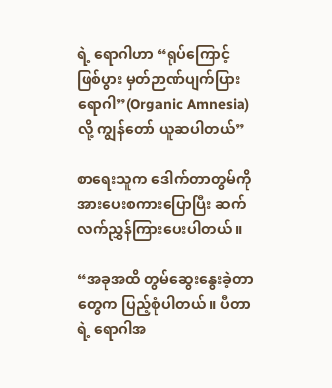ရဲ့ ရောဂါဟာ “ရုပ်ကြောင့်ဖြစ်ပွား မှတ်ဉာဏ်ပျက်ပြား ရောဂါ”(Organic Amnesia)လို့ ကျွန်တော် ယူဆပါတယ်”

စာရေးသူက ဒေါက်တာတွမ်ကို အားပေးစကားပြောပြီး ဆက်လက်ညွှန်ကြားပေးပါတယ်။

“အခုအထိ တွမ်ဆွေးနွေးခဲ့တာတွေက ပြည့်စုံပါတယ်။ ပီတာရဲ့ ရောဂါအ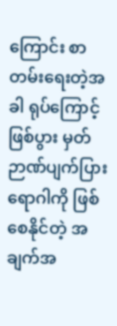ကြောင်း စာတမ်းရေးတဲ့အခါ ရုပ်ကြောင့်ဖြစ်ပွား မှတ်ဉာဏ်ပျက်ပြားရောဂါကို ဖြစ်စေနိုင်တဲ့ အချက်အ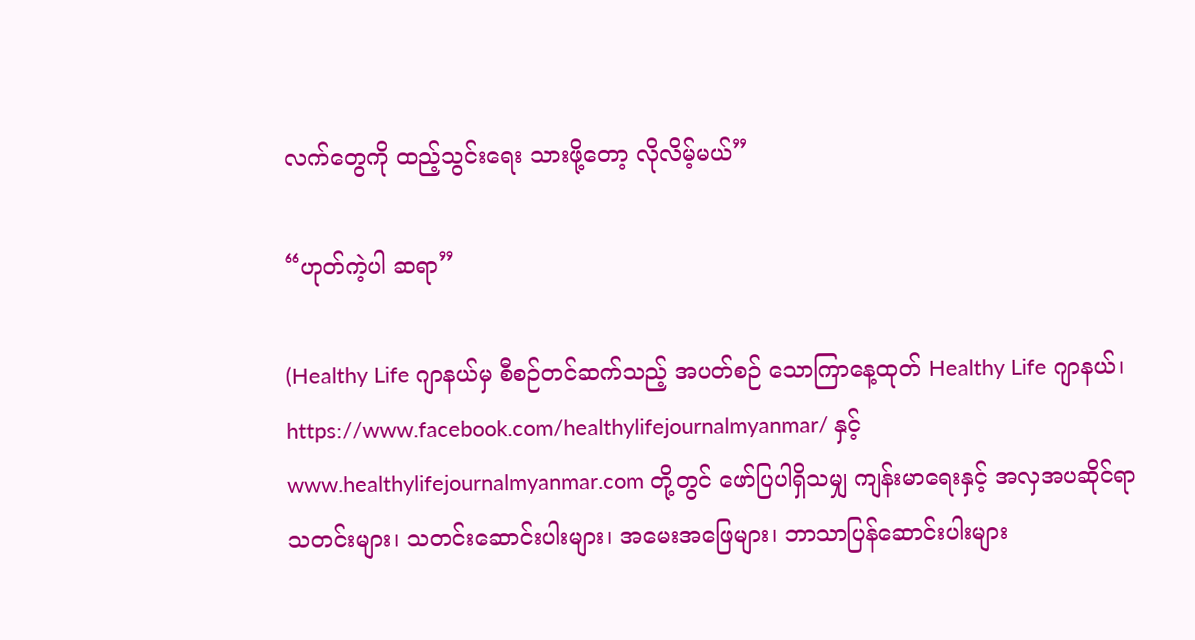လက်တွေကို ထည့်သွင်းရေး သားဖို့တော့ လိုလိမ့်မယ်”

“ဟုတ်ကဲ့ပါ ဆရာ”

(Healthy Life ဂျာနယ်မှ စီစဉ်တင်ဆက်သည့် အပတ်စဉ် သောကြာနေ့ထုတ် Healthy Life ဂျာနယ်၊ https://www.facebook.com/healthylifejournalmyanmar/ နှင့် www.healthylifejournalmyanmar.com တို့တွင် ဖော်ပြပါရှိသမျှ ကျန်းမာရေးနှင့် အလှအပဆိုင်ရာ သတင်းများ၊ သတင်းဆောင်းပါးများ၊ အမေးအဖြေများ၊ ဘာသာပြန်ဆောင်းပါးများ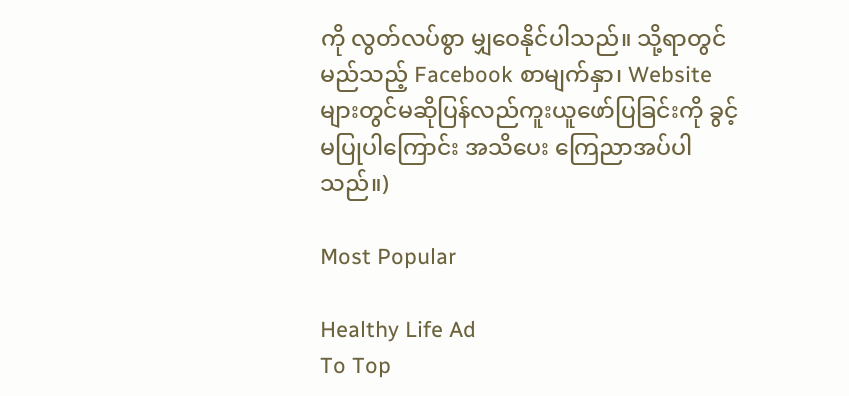ကို လွတ်လပ်စွာ မျှဝေနိုင်ပါသည်။ သို့ရာတွင် မည်သည့် Facebook စာမျက်နှာ၊ Website များတွင်မဆိုပြန်လည်ကူးယူဖော်ပြခြင်းကို ခွင့်မပြုပါကြောင်း အသိပေး ကြေညာအပ်ပါသည်။)

Most Popular

Healthy Life Ad
To Top